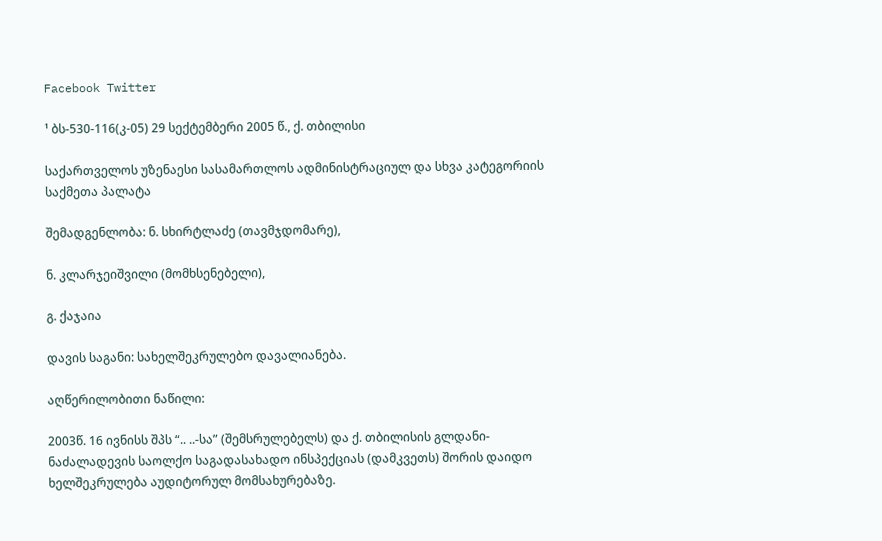Facebook Twitter

¹ ბს-530-116(კ-05) 29 სექტემბერი 2005 წ., ქ. თბილისი

საქართველოს უზენაესი სასამართლოს ადმინისტრაციულ და სხვა კატეგორიის საქმეთა პალატა

შემადგენლობა: ნ. სხირტლაძე (თავმჯდომარე),

ნ. კლარჯეიშვილი (მომხსენებელი),

გ. ქაჯაია

დავის საგანი: სახელშეკრულებო დავალიანება.

აღწერილობითი ნაწილი:

2003წ. 16 ივნისს შპს “.. ..-სა” (შემსრულებელს) და ქ. თბილისის გლდანი-ნაძალადევის საოლქო საგადასახადო ინსპექციას (დამკვეთს) შორის დაიდო ხელშეკრულება აუდიტორულ მომსახურებაზე.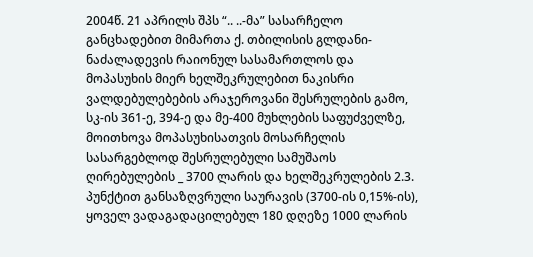2004წ. 21 აპრილს შპს “.. ..-მა” სასარჩელო განცხადებით მიმართა ქ. თბილისის გლდანი-ნაძალადევის რაიონულ სასამართლოს და მოპასუხის მიერ ხელშეკრულებით ნაკისრი ვალდებულებების არაჯეროვანი შესრულების გამო, სკ-ის 361-ე, 394-ე და მე-400 მუხლების საფუძველზე, მოითხოვა მოპასუხისათვის მოსარჩელის სასარგებლოდ შესრულებული სამუშაოს ღირებულების _ 3700 ლარის და ხელშეკრულების 2.3. პუნქტით განსაზღვრული საურავის (3700-ის 0,15%-ის), ყოველ ვადაგადაცილებულ 180 დღეზე 1000 ლარის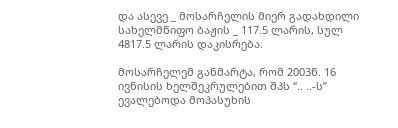და ასევე _ მოსარჩელის მიერ გადახდილი სახელმწიფო ბაჟის _ 117.5 ლარის, სულ 4817.5 ლარის დაკისრება.

მოსარჩელემ განმარტა, რომ 2003წ. 16 ივნისის ხელშეკრულებით შპს “.. ..-ს” ევალებოდა მოპასუხის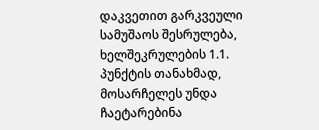დაკვეთით გარკვეული სამუშაოს შესრულება, ხელშეკრულების 1.1. პუნქტის თანახმად, მოსარჩელეს უნდა ჩაეტარებინა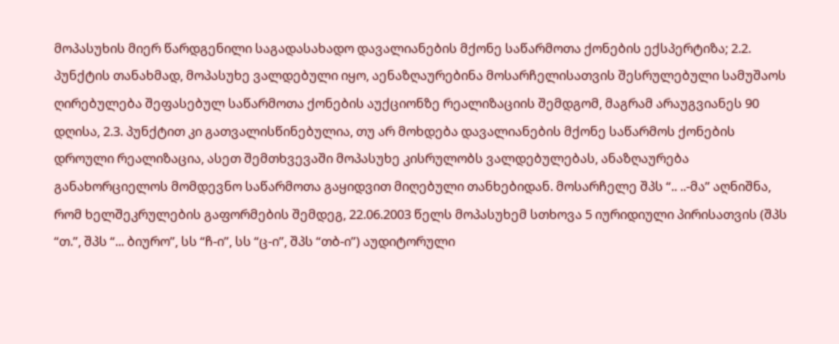მოპასუხის მიერ წარდგენილი საგადასახადო დავალიანების მქონე საწარმოთა ქონების ექსპერტიზა; 2.2. პუნქტის თანახმად, მოპასუხე ვალდებული იყო, აენაზღაურებინა მოსარჩელისათვის შესრულებული სამუშაოს ღირებულება შეფასებულ საწარმოთა ქონების აუქციონზე რეალიზაციის შემდგომ, მაგრამ არაუგვიანეს 90 დღისა, 2.3. პუნქტით კი გათვალისწინებულია, თუ არ მოხდება დავალიანების მქონე საწარმოს ქონების დროული რეალიზაცია, ასეთ შემთხვევაში მოპასუხე კისრულობს ვალდებულებას, ანაზღაურება განახორციელოს მომდევნო საწარმოთა გაყიდვით მიღებული თანხებიდან. მოსარჩელე შპს “.. ..-მა” აღნიშნა, რომ ხელშეკრულების გაფორმების შემდეგ, 22.06.2003 წელს მოპასუხემ სთხოვა 5 იურიდიული პირისათვის (შპს “თ.”, შპს “... ბიურო”, სს “ჩ-ი”, სს “ც-ი”, შპს “თბ-ი”) აუდიტორული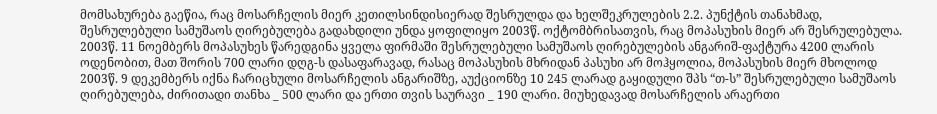მომსახურება გაეწია, რაც მოსარჩელის მიერ კეთილსინდისიერად შესრულდა და ხელშეკრულების 2.2. პუნქტის თანახმად, შესრულებული სამუშაოს ღირებულება გადახდილი უნდა ყოფილიყო 2003წ. ოქტომბრისათვის, რაც მოპასუხის მიერ არ შესრულებულა. 2003წ. 11 ნოემბერს მოპასუხეს წარედგინა ყველა ფირმაში შესრულებული სამუშაოს ღირებულების ანგარიშ-ფაქტურა 4200 ლარის ოდენობით, მათ შორის 700 ლარი დღგ-ს დასაფარავად, რასაც მოპასუხის მხრიდან პასუხი არ მოჰყოლია, მოპასუხის მიერ მხოლოდ 2003წ. 9 დეკემბერს იქნა ჩარიცხული მოსარჩელის ანგარიშზე, აუქციონზე 10 245 ლარად გაყიდული შპს “თ-ს” შესრულებული სამუშაოს ღირებულება, ძირითადი თანხა _ 500 ლარი და ერთი თვის საურავი _ 190 ლარი. მიუხედავად მოსარჩელის არაერთი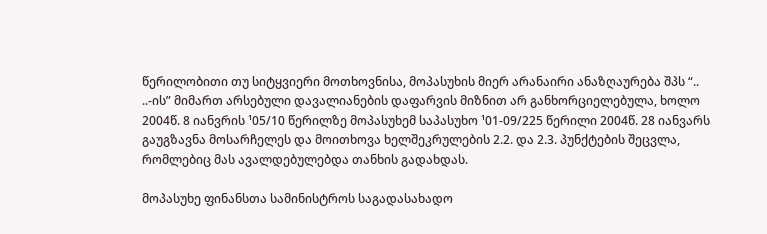წერილობითი თუ სიტყვიერი მოთხოვნისა, მოპასუხის მიერ არანაირი ანაზღაურება შპს “.. ..-ის” მიმართ არსებული დავალიანების დაფარვის მიზნით არ განხორციელებულა, ხოლო 2004წ. 8 იანვრის ¹05/10 წერილზე მოპასუხემ საპასუხო ¹01-09/225 წერილი 2004წ. 28 იანვარს გაუგზავნა მოსარჩელეს და მოითხოვა ხელშეკრულების 2.2. და 2.3. პუნქტების შეცვლა, რომლებიც მას ავალდებულებდა თანხის გადახდას.

მოპასუხე ფინანსთა სამინისტროს საგადასახადო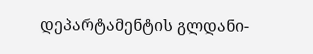დეპარტამენტის გლდანი-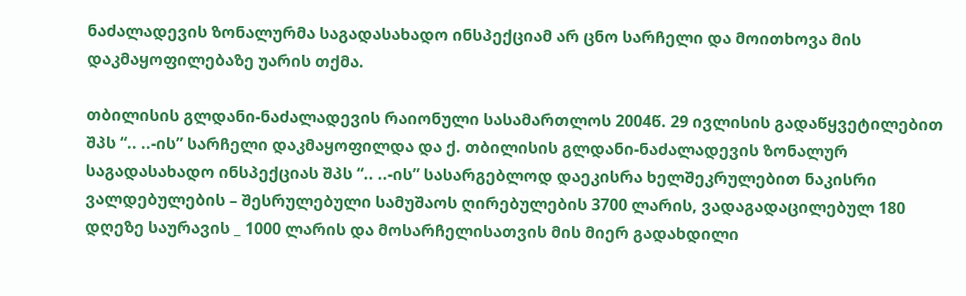ნაძალადევის ზონალურმა საგადასახადო ინსპექციამ არ ცნო სარჩელი და მოითხოვა მის დაკმაყოფილებაზე უარის თქმა.

თბილისის გლდანი-ნაძალადევის რაიონული სასამართლოს 2004წ. 29 ივლისის გადაწყვეტილებით შპს “.. ..-ის” სარჩელი დაკმაყოფილდა და ქ. თბილისის გლდანი-ნაძალადევის ზონალურ საგადასახადო ინსპექციას შპს “.. ..-ის” სასარგებლოდ დაეკისრა ხელშეკრულებით ნაკისრი ვალდებულების – შესრულებული სამუშაოს ღირებულების 3700 ლარის, ვადაგადაცილებულ 180 დღეზე საურავის _ 1000 ლარის და მოსარჩელისათვის მის მიერ გადახდილი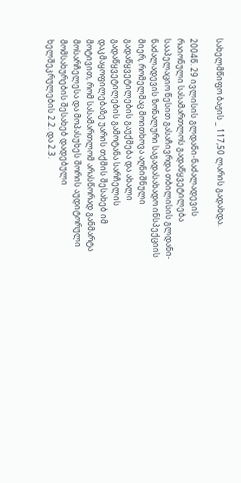სახელმწიფო ბაჟის _ 117,50 ლარის გადახდა.

2004წ. 29 ივლისის გლდანი-ნაძალადევის რაიონული სასამართლოს გადაწყვეტილება სააპელაციო წესით გასაჩივრდა თბილისის გლდანი-ნაძალადევის ზონალური საგადასახადო ინსპექციის მიერ, რომელმაც მოითხოვა აღნიშნული გადაწყვეტილების გაუქმება და ახალი გადაწყვეტილების გამოტანა სარჩელის დაკმაყოფილებაზე უარის თქმის შესახებ იმ მოტივით, რომ სასამართლომ არასწორად განმარტა მოსარჩელესა და მოპასუხეს შორის აუდიტორული მომსახურების შესახებ დადებული ხელშეკრულების 2.2. და 2.3.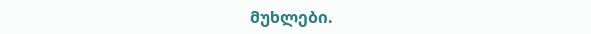მუხლები.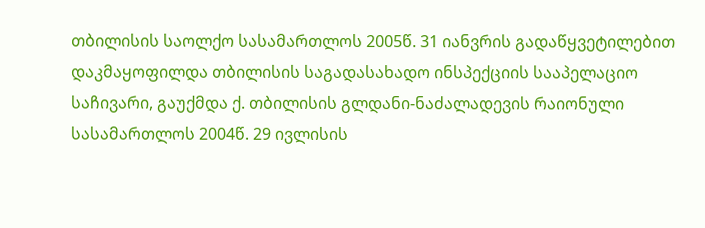თბილისის საოლქო სასამართლოს 2005წ. 31 იანვრის გადაწყვეტილებით დაკმაყოფილდა თბილისის საგადასახადო ინსპექციის სააპელაციო საჩივარი, გაუქმდა ქ. თბილისის გლდანი-ნაძალადევის რაიონული სასამართლოს 2004წ. 29 ივლისის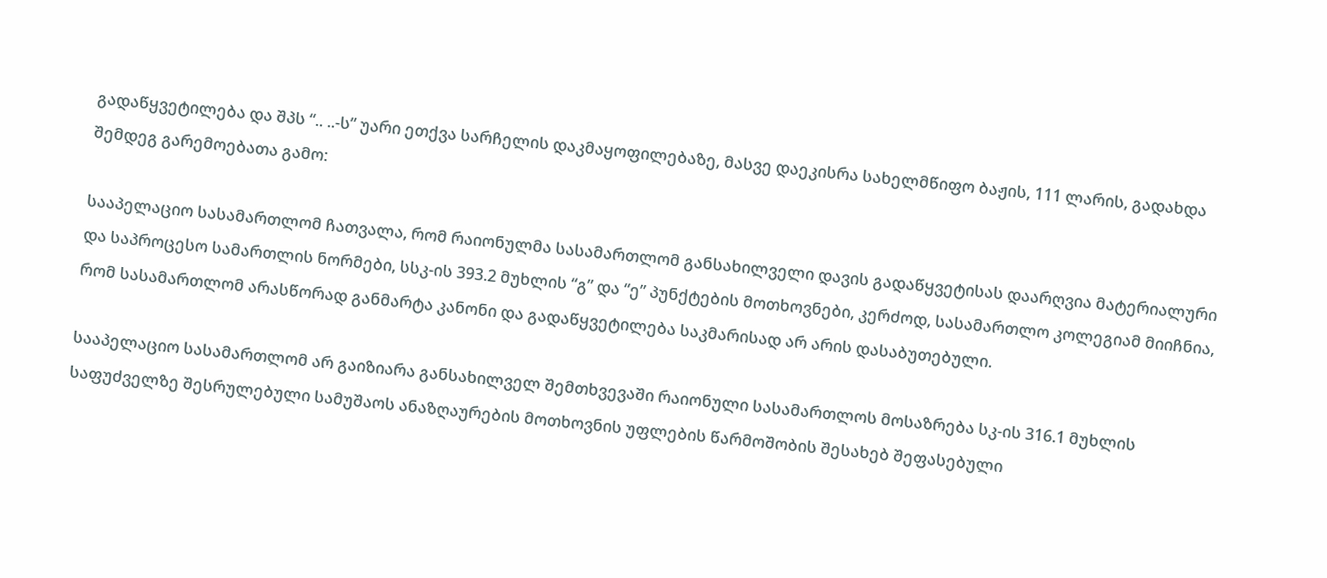გადაწყვეტილება და შპს “.. ..-ს” უარი ეთქვა სარჩელის დაკმაყოფილებაზე, მასვე დაეკისრა სახელმწიფო ბაჟის, 111 ლარის, გადახდა შემდეგ გარემოებათა გამო:

სააპელაციო სასამართლომ ჩათვალა, რომ რაიონულმა სასამართლომ განსახილველი დავის გადაწყვეტისას დაარღვია მატერიალური და საპროცესო სამართლის ნორმები, სსკ-ის 393.2 მუხლის “გ” და “ე” პუნქტების მოთხოვნები, კერძოდ, სასამართლო კოლეგიამ მიიჩნია, რომ სასამართლომ არასწორად განმარტა კანონი და გადაწყვეტილება საკმარისად არ არის დასაბუთებული.

სააპელაციო სასამართლომ არ გაიზიარა განსახილველ შემთხვევაში რაიონული სასამართლოს მოსაზრება სკ-ის 316.1 მუხლის საფუძველზე შესრულებული სამუშაოს ანაზღაურების მოთხოვნის უფლების წარმოშობის შესახებ შეფასებული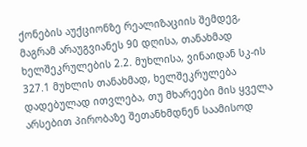ქონების აუქციონზე რეალიზაციის შემდეგ, მაგრამ არაუგვიანეს 90 დღისა, თანახმად ხელშეკრულების 2.2. მუხლისა, ვინაიდან სკ-ის 327.1 მუხლის თანახმად, ხელშეკრულება დადებულად ითვლება, თუ მხარეები მის ყველა არსებით პირობაზე შეთანხმდნენ საამისოდ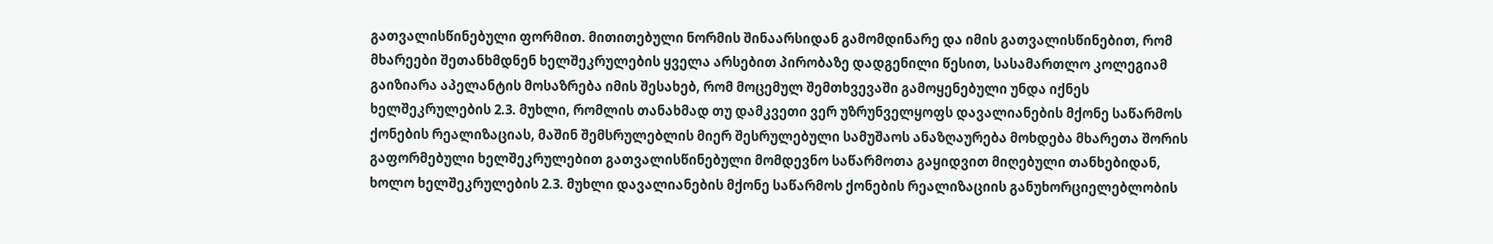გათვალისწინებული ფორმით. მითითებული ნორმის შინაარსიდან გამომდინარე და იმის გათვალისწინებით, რომ მხარეები შეთანხმდნენ ხელშეკრულების ყველა არსებით პირობაზე დადგენილი წესით, სასამართლო კოლეგიამ გაიზიარა აპელანტის მოსაზრება იმის შესახებ, რომ მოცემულ შემთხვევაში გამოყენებული უნდა იქნეს ხელშეკრულების 2.3. მუხლი, რომლის თანახმად თუ დამკვეთი ვერ უზრუნველყოფს დავალიანების მქონე საწარმოს ქონების რეალიზაციას, მაშინ შემსრულებლის მიერ შესრულებული სამუშაოს ანაზღაურება მოხდება მხარეთა შორის გაფორმებული ხელშეკრულებით გათვალისწინებული მომდევნო საწარმოთა გაყიდვით მიღებული თანხებიდან, ხოლო ხელშეკრულების 2.3. მუხლი დავალიანების მქონე საწარმოს ქონების რეალიზაციის განუხორციელებლობის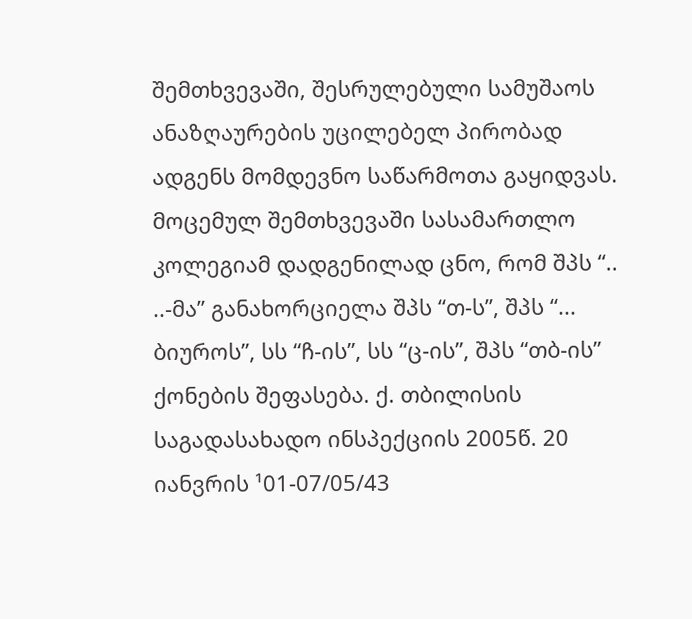შემთხვევაში, შესრულებული სამუშაოს ანაზღაურების უცილებელ პირობად ადგენს მომდევნო საწარმოთა გაყიდვას. მოცემულ შემთხვევაში სასამართლო კოლეგიამ დადგენილად ცნო, რომ შპს “.. ..-მა” განახორციელა შპს “თ-ს”, შპს “... ბიუროს”, სს “ჩ-ის”, სს “ც-ის”, შპს “თბ-ის” ქონების შეფასება. ქ. თბილისის საგადასახადო ინსპექციის 2005წ. 20 იანვრის ¹01-07/05/43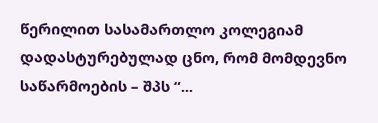წერილით სასამართლო კოლეგიამ დადასტურებულად ცნო, რომ მომდევნო საწარმოების – შპს “...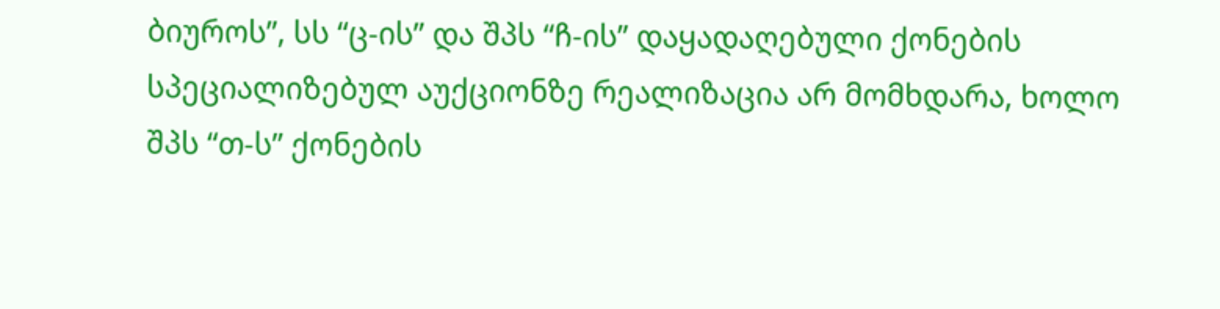ბიუროს”, სს “ც-ის” და შპს “ჩ-ის” დაყადაღებული ქონების სპეციალიზებულ აუქციონზე რეალიზაცია არ მომხდარა, ხოლო შპს “თ-ს” ქონების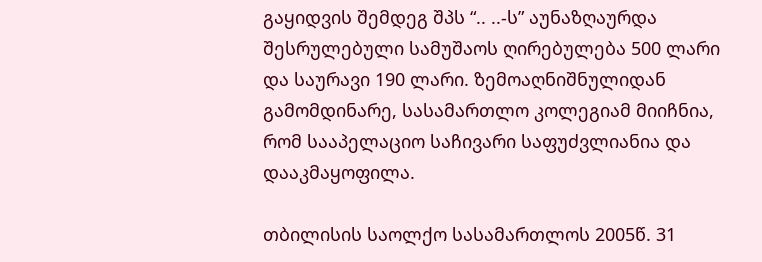გაყიდვის შემდეგ შპს “.. ..-ს” აუნაზღაურდა შესრულებული სამუშაოს ღირებულება 500 ლარი და საურავი 190 ლარი. ზემოაღნიშნულიდან გამომდინარე, სასამართლო კოლეგიამ მიიჩნია, რომ სააპელაციო საჩივარი საფუძვლიანია და დააკმაყოფილა.

თბილისის საოლქო სასამართლოს 2005წ. 31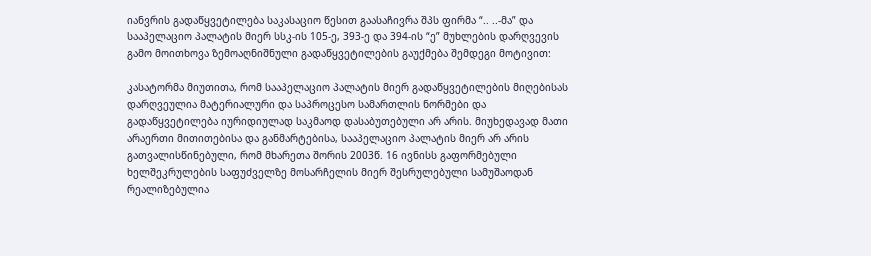იანვრის გადაწყვეტილება საკასაციო წესით გაასაჩივრა შპს ფირმა “.. ..-მა” და სააპელაციო პალატის მიერ სსკ-ის 105-ე, 393-ე და 394-ის “ე” მუხლების დარღვევის გამო მოითხოვა ზემოაღნიშნული გადაწყვეტილების გაუქმება შემდეგი მოტივით:

კასატორმა მიუთითა, რომ სააპელაციო პალატის მიერ გადაწყვეტილების მიღებისას დარღვეულია მატერიალური და საპროცესო სამართლის ნორმები და გადაწყვეტილება იურიდიულად საკმაოდ დასაბუთებული არ არის. მიუხედავად მათი არაერთი მითითებისა და განმარტებისა, სააპელაციო პალატის მიერ არ არის გათვალისწინებული, რომ მხარეთა შორის 2003წ. 16 ივნისს გაფორმებული ხელშეკრულების საფუძველზე მოსარჩელის მიერ შესრულებული სამუშაოდან რეალიზებულია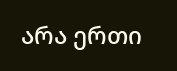არა ერთი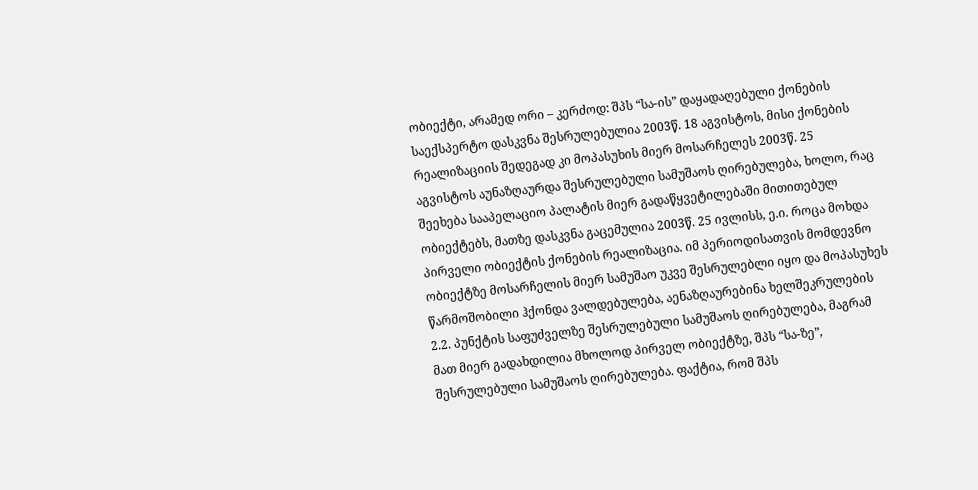ობიექტი, არამედ ორი – კერძოდ: შპს “სა-ის” დაყადაღებული ქონების საექსპერტო დასკვნა შესრულებულია 2003წ. 18 აგვისტოს, მისი ქონების რეალიზაციის შედეგად კი მოპასუხის მიერ მოსარჩელეს 2003წ. 25 აგვისტოს აუნაზღაურდა შესრულებული სამუშაოს ღირებულება, ხოლო, რაც შეეხება სააპელაციო პალატის მიერ გადაწყვეტილებაში მითითებულ ობიექტებს, მათზე დასკვნა გაცემულია 2003წ. 25 ივლისს, ე.ი. როცა მოხდა პირველი ობიექტის ქონების რეალიზაცია. იმ პერიოდისათვის მომდევნო ობიექტზე მოსარჩელის მიერ სამუშაო უკვე შესრულებლი იყო და მოპასუხეს წარმოშობილი ჰქონდა ვალდებულება, აენაზღაურებინა ხელშეკრულების 2.2. პუნქტის საფუძველზე შესრულებული სამუშაოს ღირებულება, მაგრამ მათ მიერ გადახდილია მხოლოდ პირველ ობიექტზე, შპს “სა-ზე”, შესრულებული სამუშაოს ღირებულება. ფაქტია, რომ შპს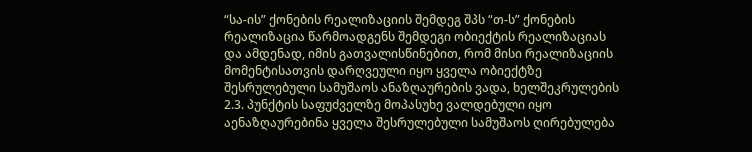“სა-ის” ქონების რეალიზაციის შემდეგ შპს “თ-ს” ქონების რეალიზაცია წარმოადგენს შემდეგი ობიექტის რეალიზაციას და ამდენად, იმის გათვალისწინებით, რომ მისი რეალიზაციის მომენტისათვის დარღვეული იყო ყველა ობიექტზე შესრულებული სამუშაოს ანაზღაურების ვადა, ხელშეკრულების 2.3. პუნქტის საფუძველზე მოპასუხე ვალდებული იყო აენაზღაურებინა ყველა შესრულებული სამუშაოს ღირებულება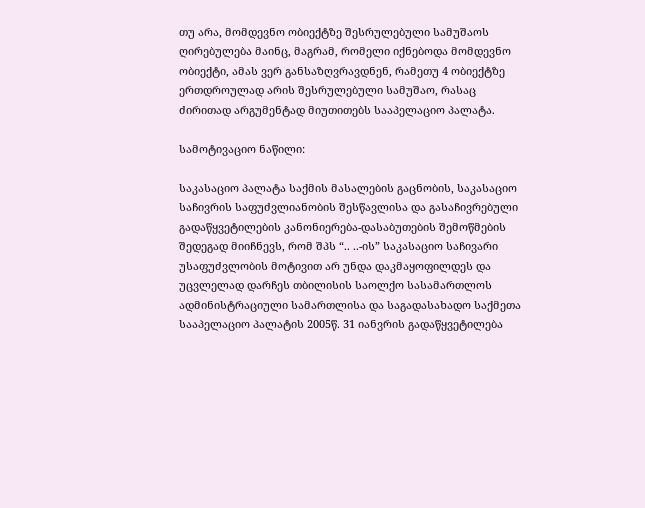თუ არა, მომდევნო ობიექტზე შესრულებული სამუშაოს ღირებულება მაინც, მაგრამ, რომელი იქნებოდა მომდევნო ობიექტი, ამას ვერ განსაზღვრავდნენ, რამეთუ 4 ობიექტზე ერთდროულად არის შესრულებული სამუშაო, რასაც ძირითად არგუმენტად მიუთითებს სააპელაციო პალატა.

სამოტივაციო ნაწილი:

საკასაციო პალატა საქმის მასალების გაცნობის, საკასაციო საჩივრის საფუძვლიანობის შესწავლისა და გასაჩივრებული გადაწყვეტილების კანონიერება-დასაბუთების შემოწმების შედეგად მიიჩნევს, რომ შპს “.. ..-ის” საკასაციო საჩივარი უსაფუძვლობის მოტივით არ უნდა დაკმაყოფილდეს და უცვლელად დარჩეს თბილისის საოლქო სასამართლოს ადმინისტრაციული სამართლისა და საგადასახადო საქმეთა სააპელაციო პალატის 2005წ. 31 იანვრის გადაწყვეტილება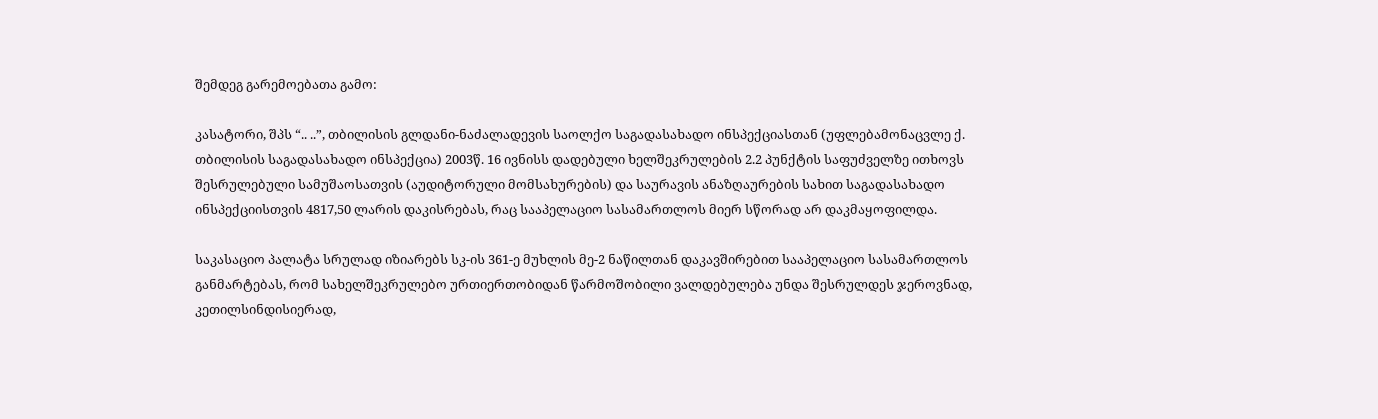შემდეგ გარემოებათა გამო:

კასატორი, შპს “.. ..”, თბილისის გლდანი-ნაძალადევის საოლქო საგადასახადო ინსპექციასთან (უფლებამონაცვლე ქ. თბილისის საგადასახადო ინსპექცია) 2003წ. 16 ივნისს დადებული ხელშეკრულების 2.2 პუნქტის საფუძველზე ითხოვს შესრულებული სამუშაოსათვის (აუდიტორული მომსახურების) და საურავის ანაზღაურების სახით საგადასახადო ინსპექციისთვის 4817,50 ლარის დაკისრებას, რაც სააპელაციო სასამართლოს მიერ სწორად არ დაკმაყოფილდა.

საკასაციო პალატა სრულად იზიარებს სკ-ის 361-ე მუხლის მე-2 ნაწილთან დაკავშირებით სააპელაციო სასამართლოს განმარტებას, რომ სახელშეკრულებო ურთიერთობიდან წარმოშობილი ვალდებულება უნდა შესრულდეს ჯეროვნად, კეთილსინდისიერად,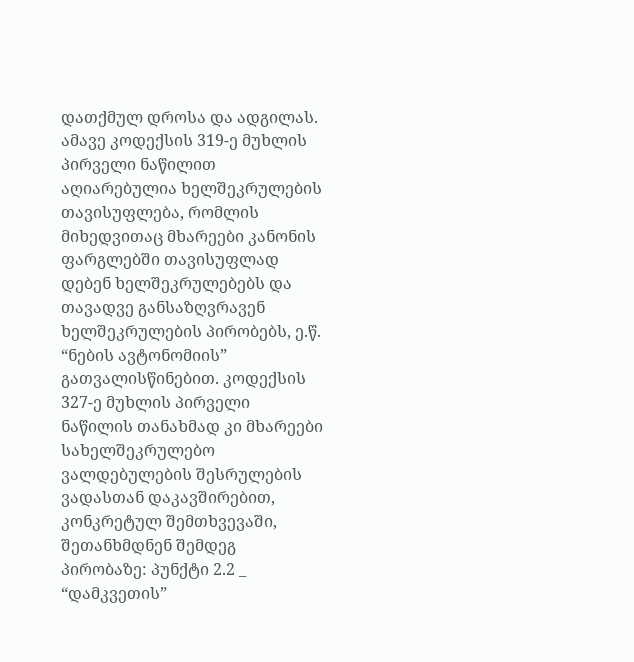დათქმულ დროსა და ადგილას. ამავე კოდექსის 319-ე მუხლის პირველი ნაწილით აღიარებულია ხელშეკრულების თავისუფლება, რომლის მიხედვითაც მხარეები კანონის ფარგლებში თავისუფლად დებენ ხელშეკრულებებს და თავადვე განსაზღვრავენ ხელშეკრულების პირობებს, ე.წ. “ნების ავტონომიის” გათვალისწინებით. კოდექსის 327-ე მუხლის პირველი ნაწილის თანახმად კი მხარეები სახელშეკრულებო ვალდებულების შესრულების ვადასთან დაკავშირებით, კონკრეტულ შემთხვევაში, შეთანხმდნენ შემდეგ პირობაზე: პუნქტი 2.2 _ “დამკვეთის”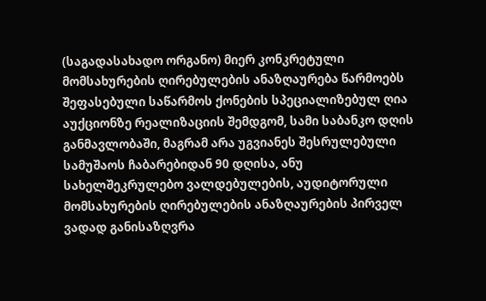(საგადასახადო ორგანო) მიერ კონკრეტული მომსახურების ღირებულების ანაზღაურება წარმოებს შეფასებული საწარმოს ქონების სპეციალიზებულ ღია აუქციონზე რეალიზაციის შემდგომ, სამი საბანკო დღის განმავლობაში, მაგრამ არა უგვიანეს შესრულებული სამუშაოს ჩაბარებიდან 90 დღისა, ანუ სახელშეკრულებო ვალდებულების, აუდიტორული მომსახურების ღირებულების ანაზღაურების პირველ ვადად განისაზღვრა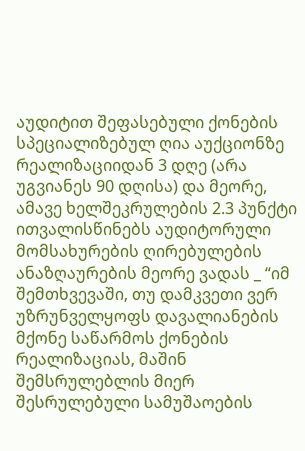აუდიტით შეფასებული ქონების სპეციალიზებულ ღია აუქციონზე რეალიზაციიდან 3 დღე (არა უგვიანეს 90 დღისა) და მეორე, ამავე ხელშეკრულების 2.3 პუნქტი ითვალისწინებს აუდიტორული მომსახურების ღირებულების ანაზღაურების მეორე ვადას _ “იმ შემთხვევაში, თუ დამკვეთი ვერ უზრუნველყოფს დავალიანების მქონე საწარმოს ქონების რეალიზაციას, მაშინ შემსრულებლის მიერ შესრულებული სამუშაოების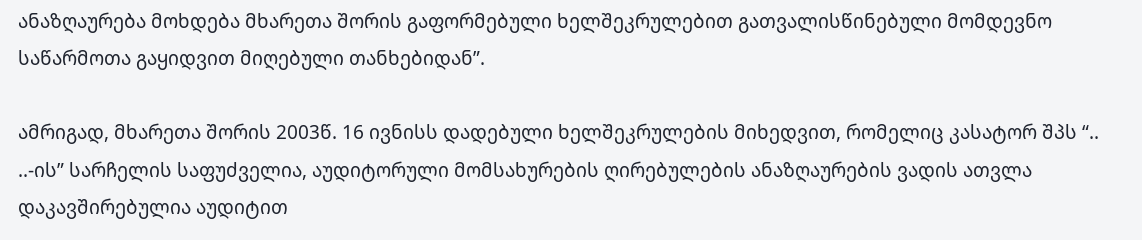ანაზღაურება მოხდება მხარეთა შორის გაფორმებული ხელშეკრულებით გათვალისწინებული მომდევნო საწარმოთა გაყიდვით მიღებული თანხებიდან”.

ამრიგად, მხარეთა შორის 2003წ. 16 ივნისს დადებული ხელშეკრულების მიხედვით, რომელიც კასატორ შპს “.. ..-ის” სარჩელის საფუძველია, აუდიტორული მომსახურების ღირებულების ანაზღაურების ვადის ათვლა დაკავშირებულია აუდიტით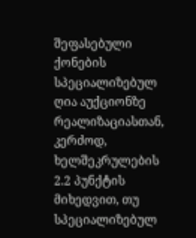შეფასებული ქონების სპეციალიზებულ ღია აუქციონზე რეალიზაციასთან, კერძოდ, ხელშეკრულების 2.2 პუნქტის მიხედვით, თუ სპეციალიზებულ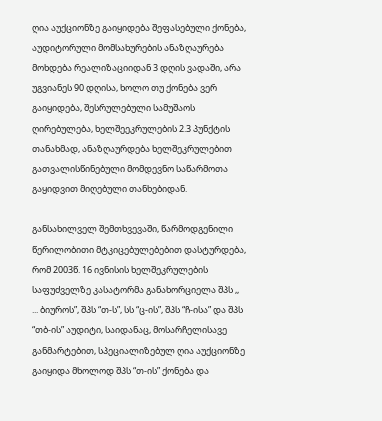ღია აუქციონზე გაიყიდება შეფასებული ქონება, აუდიტორული მომსახურების ანაზღაურება მოხდება რეალიზაციიდან 3 დღის ვადაში, არა უგვიანეს 90 დღისა, ხოლო თუ ქონება ვერ გაიყიდება, შესრულებული სამუშაოს ღირებულება, ხელშეეკრულების 2.3 პუნქტის თანახმად, ანაზღაურდება ხელშეკრულებით გათვალისწინებული მომდევნო საწარმოთა გაყიდვით მიღებული თანხებიდან.

განსახილველ შემთხვევაში, წარმოდგენილი წერილობითი მტკიცებულებებით დასტურდება, რომ 2003წ. 16 ივნისის ხელშეკრულების საფუძველზე კასატორმა განახორციელა შპს ,, ... ბიუროს”, შპს “თ-ს”, სს “ც-ის”, შპს “ჩ-ისა” და შპს “თბ-ის” აუდიტი, საიდანაც, მოსარჩელისავე განმარტებით, სპეციალიზებულ ღია აუქციონზე გაიყიდა მხოლოდ შპს “თ-ის” ქონება და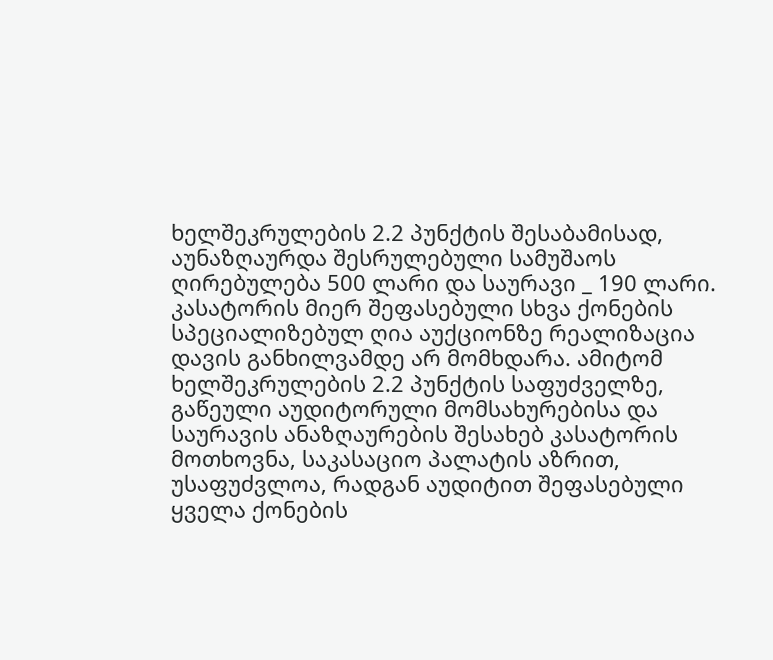ხელშეკრულების 2.2 პუნქტის შესაბამისად, აუნაზღაურდა შესრულებული სამუშაოს ღირებულება 500 ლარი და საურავი _ 190 ლარი. კასატორის მიერ შეფასებული სხვა ქონების სპეციალიზებულ ღია აუქციონზე რეალიზაცია დავის განხილვამდე არ მომხდარა. ამიტომ ხელშეკრულების 2.2 პუნქტის საფუძველზე, გაწეული აუდიტორული მომსახურებისა და საურავის ანაზღაურების შესახებ კასატორის მოთხოვნა, საკასაციო პალატის აზრით, უსაფუძვლოა, რადგან აუდიტით შეფასებული ყველა ქონების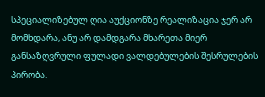სპეციალიზებულ ღია აუქციონზე რეალიზაცია ჯერ არ მომხდარა, ანუ არ დამდგარა მხარეთა მიერ განსაზღვრული ფულადი ვალდებულების შესრულების პირობა.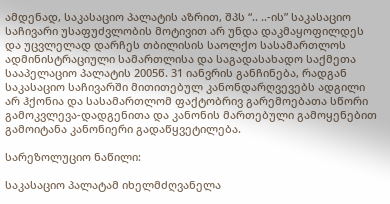ამდენად, საკასაციო პალატის აზრით, შპს “.. ..-ის” საკასაციო საჩივარი უსაფუძვლობის მოტივით არ უნდა დაკმაყოფილდეს და უცვლელად დარჩეს თბილისის საოლქო სასამართლოს ადმინისტრაციული სამართლისა და საგადასახადო საქმეთა სააპელაციო პალატის 2005წ. 31 იანვრის განჩინება, რადგან საკასაციო საჩივარში მითითებულ კანონდარღვევებს ადგილი არ ჰქონია და სასამართლომ ფაქტობრივ გარემოებათა სწორი გამოკვლევა-დადგენითა და კანონის მართებული გამოყენებით გამოიტანა კანონიერი გადაწყვეტილება.

სარეზოლუციო ნაწილი:

საკასაციო პალატამ იხელმძღვანელა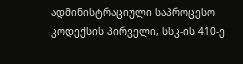ადმინისტრაციული საპროცესო კოდექსის პირველი, სსკ-ის 410-ე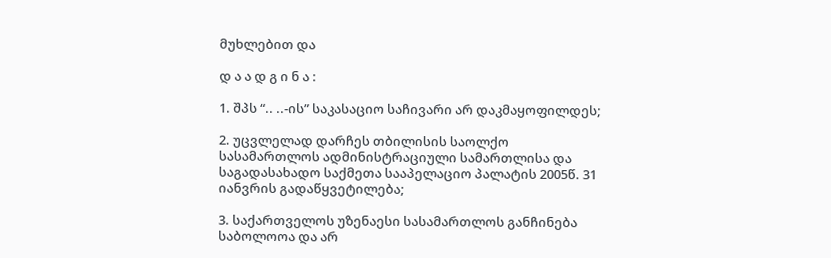მუხლებით და

დ ა ა დ გ ი ნ ა :

1. შპს “.. ..-ის” საკასაციო საჩივარი არ დაკმაყოფილდეს;

2. უცვლელად დარჩეს თბილისის საოლქო სასამართლოს ადმინისტრაციული სამართლისა და საგადასახადო საქმეთა სააპელაციო პალატის 2005წ. 31 იანვრის გადაწყვეტილება;

3. საქართველოს უზენაესი სასამართლოს განჩინება საბოლოოა და არ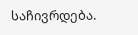საჩივრდება.